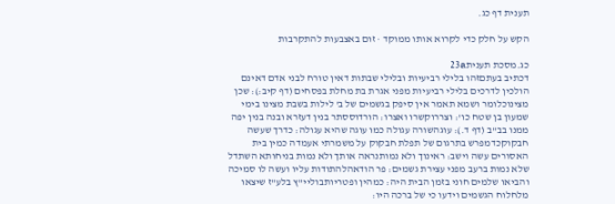תענית דף כג.

הקש על חלק כדי לקרוא אותו ממוקד · זום באצבעות להתקרבות

כג.מסכת תענית23a
דכתיב בעתםזהו בלילי רביעיות ובלילי שבתות דאין טורח לבני אדם דאינם הולכין לדרכים בלילי רביעיות מפני אגרת בת מחלת בפסחים (דף קיב:): שכן מצינוכלומר ושמא תאמר אין סיפק בגשמים של ב' לילות בשבת מצינו בימי שמעון בן שטח כו': וצררוקשרו ואצרו: הורדוססתר בנין דעזרא ובנה בנין יפה ממנו בב"ב (דף ד.): עוגהשורה עגולה כמו עוגה שהיא עגולה: כדרך שעשה חבקוקכדמפרש בתרגום של תפלת חבקוק על משמרתי אעמדה כמין בית האסורים עשה וישב: ראינוך ולא נמותנראה אותך ולא נמות בניחותא השתדל שלא נמות ברעב מפני עצירת גשמים: פר הודאהלהתודות עליו ועשה לו סמיכה והביאו שלמים חוני בזמן הבית היה: כמהין ופטריותבוליי"ץ בלע"ז שיצאו מלחלוח הגשמים וידעו כי של ברכה היו: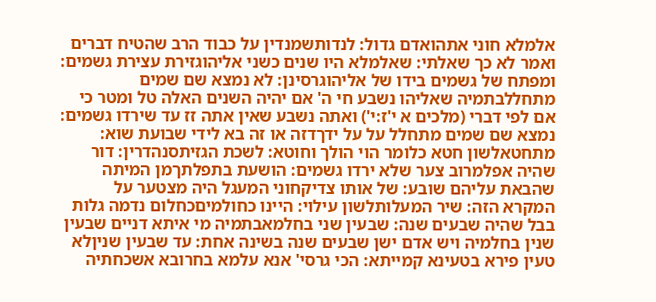אלמלא חוני אתהואדם גדול: לנדותשמנדין על כבוד הרב שהטיח דברים ואמר לא כך שאלתי: שאלמלא היו שנים כשני אליהוגזירת עצירת גשמים: ומפתח של גשמים בידו של אליהוגרסינן: לא נמצא שם שמים מתחללבתמיה שאליהו נשבע חי ה' אם יהיה השנים האלה טל ומטר כי אם לפי דברי (מלכים א י'ז:י') ואתה נשבע שאין אתה זז עד שירדו גשמים: נמצא שם שמים מתחלל על על ידךדזה או זה בא לידי שבועת שוא: מתחטאלשון חטא כלומר הוי הולך וחוטא: לשכת הגזיתסנהדרין: דור שהיה אפלמרוב צער שלא ירדו גשמים: הושעת בתפלתךמן המיתה שהבאת עליהם שובע: של אותו צדיקחוני המעגל היה מצטער על המקרא הזה: שיר המעלותלשון עילוי: היינו כחולמיםכחלום נדמה גלות בבל שהיה שבעים שנה: שבעין שני בחלמאבתמיה מי איתא דניים שבעין שנין בחלמיה ויש אדם ישן שבעים שנה בשינה אחת: עד שבעין שניןלא טעין פירא בטעינא קמייתא: הכי גרסי' אנא עלמא בחרובא אשכחתיה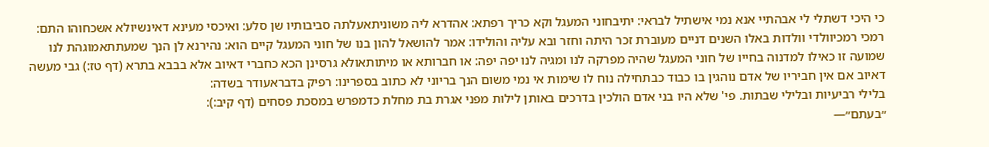כי היכי דשתלי לי אבהתיי אנא נמי אישתיל לבראי: יתיבחוני המעגל וקא כריך רפתא: אהדרא ליה משוניתאעלתה סביבותיו שן סלע: ואיכסי מעינא דאינשיולא אשכחוהו התם: רמכי רמכיוולדי וולדות באלו השנים דניים מעוברת זכר היתה וחזר ובא עליה והולידו: אמר להושאל להון בנו של חוני המעגל קיים הוא: נהירנא לן הנך שמעתתאמוגהת לנו שמועה זו כאילו למדנוה בחייו של חוני המעגל שהיה מפרקה לנו ומגיה לנו יפה יפה: או חברותא או מיתותאולא גרסינן הכא כחברי דאיוב אלא בבבא בתרא (דף טז:) גבי מעשה דאיוב אם אין חביריו של אדם נוהגין בו כבוד כבתחילה נוח לו שימות אי נמי משום הנך בריוני לא כתוב בספרינו: רפיק בדבראעודר בשדה:
בלילי רביעיות ובלילי שבתות. פי' שלא היו בני אדם הולכין בדרכים באותן לילות מפני אגרת בת מחלת כדמפרש במסכת פסחים (דף קיב:):
״בעתם״—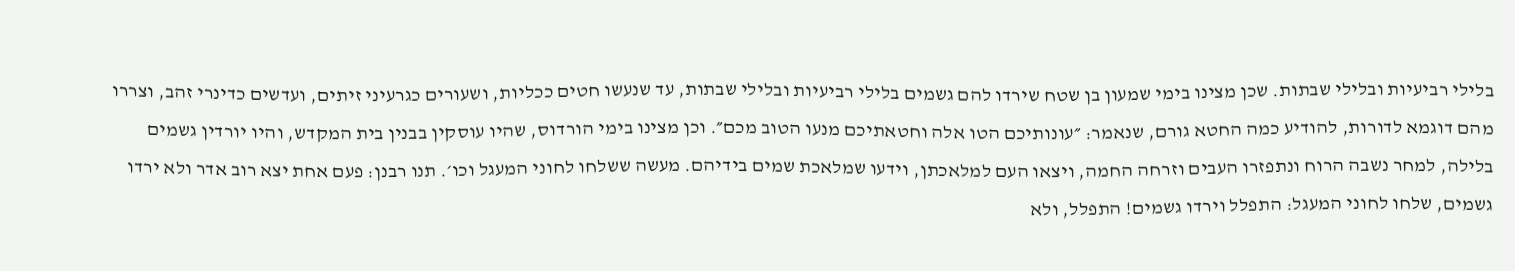בלילי רביעיות ובלילי שבתות. שכן מצינו בימי שמעון בן שטח שירדו להם גשמים בלילי רביעיות ובלילי שבתות, עד שנעשו חטים ככליות, ושעורים כגרעיני זיתים, ועדשים כדינרי זהב, וצררו מהם דוגמא לדורות, להודיע כמה החטא גורם, שנאמר: ״עונותיכם הטו אלה וחטאתיכם מנעו הטוב מכם״. וכן מצינו בימי הורדוס, שהיו עוסקין בבנין בית המקדש, והיו יורדין גשמים בלילה, למחר נשבה הרוח ונתפזרו העבים וזרחה החמה, ויצאו העם למלאכתן, וידעו שמלאכת שמים בידיהם. מעשה ששלחו לחוני המעגל וכו׳. תנו רבנן: פעם אחת יצא רוב אדר ולא ירדו גשמים, שלחו לחוני המעגל: התפלל וירדו גשמים! התפלל, ולא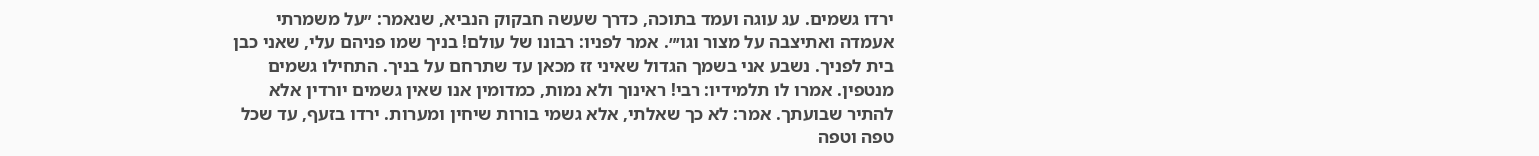ירדו גשמים. עג עוגה ועמד בתוכה, כדרך שעשה חבקוק הנביא, שנאמר: ״על משמרתי אעמדה ואתיצבה על מצור וגו׳״. אמר לפניו: רבונו של עולם! בניך שמו פניהם עלי, שאני כבן בית לפניך. נשבע אני בשמך הגדול שאיני זז מכאן עד שתרחם על בניך. התחילו גשמים מנטפין. אמרו לו תלמידיו: רבי! ראינוך ולא נמות, כמדומין אנו שאין גשמים יורדין אלא להתיר שבועתך. אמר: לא כך שאלתי, אלא גשמי בורות שיחין ומערות. ירדו בזעף, עד שכל טפה וטפה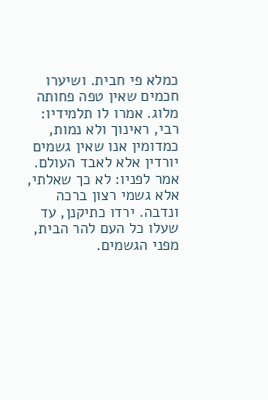כמלא פי חבית. ושיערו חכמים שאין טפה פחותה מלוג. אמרו לו תלמידיו: רבי, ראינוך ולא נמות, כמדומין אנו שאין גשמים יורדין אלא לאבד העולם. אמר לפניו: לא כך שאלתי, אלא גשמי רצון ברכה ונדבה. ירדו כתיקנן, עד שעלו כל העם להר הבית, מפני הגשמים.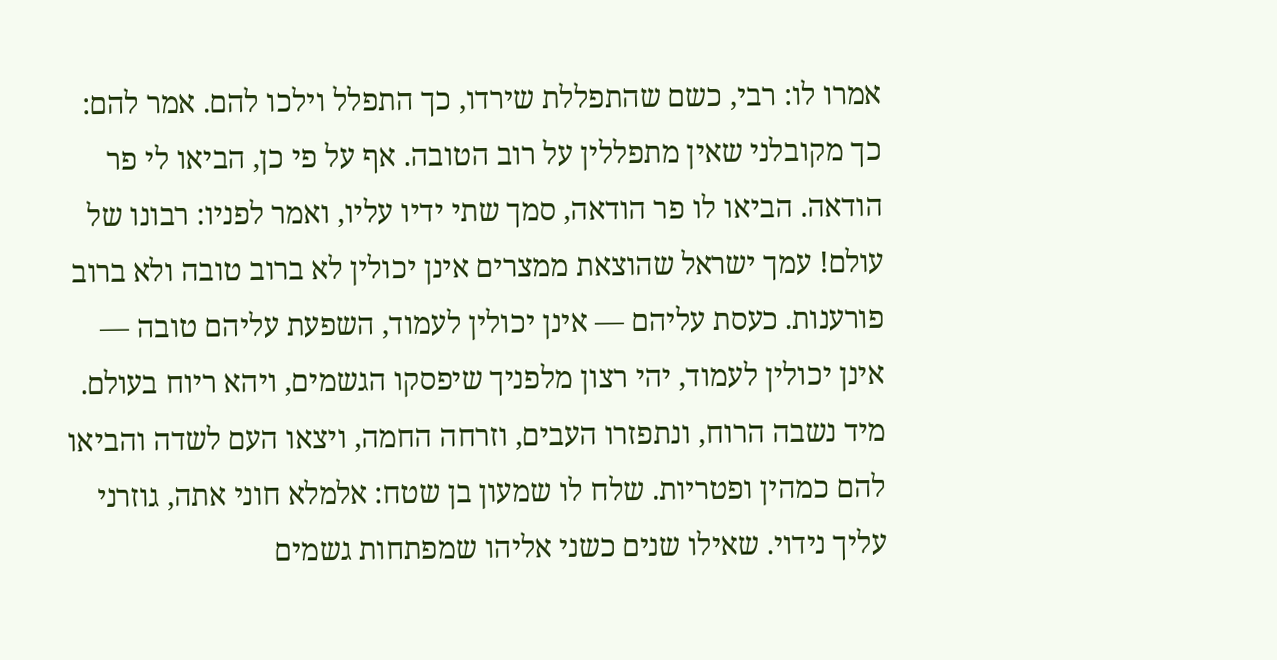אמרו לו: רבי, כשם שהתפללת שירדו, כך התפלל וילכו להם. אמר להם: כך מקובלני שאין מתפללין על רוב הטובה. אף על פי כן, הביאו לי פר הודאה. הביאו לו פר הודאה, סמך שתי ידיו עליו, ואמר לפניו: רבונו של עולם! עמך ישראל שהוצאת ממצרים אינן יכולין לא ברוב טובה ולא ברוב פורענות. כעסת עליהם — אינן יכולין לעמוד, השפעת עליהם טובה — אינן יכולין לעמוד, יהי רצון מלפניך שיפסקו הגשמים, ויהא ריוח בעולם. מיד נשבה הרוח, ונתפזרו העבים, וזרחה החמה, ויצאו העם לשדה והביאו להם כמהין ופטריות. שלח לו שמעון בן שטח: אלמלא חוני אתה, גוזרני עליך נידוי. שאילו שנים כשני אליהו שמפתחות גשמים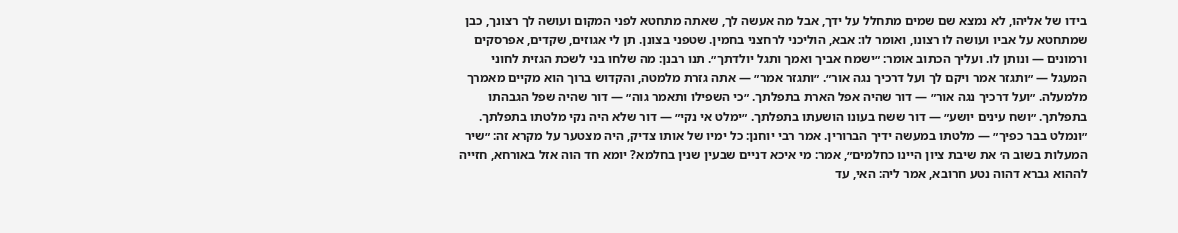בידו של אליהו, לא נמצא שם שמים מתחלל על ידך, אבל מה אעשה לך, שאתה מתחטא לפני המקום ועושה לך רצונך, כבן שמתחטא על אביו ועושה לו רצונו, ואומר לו: אבא, הוליכני לרחצני בחמין. שטפני בצונן. תן לי אגוזים, שקדים, אפרסקים ורמונים — ונותן לו. ועליך הכתוב אומר: ״ישמח אביך ואמך ותגל יולדתך״. תנו רבנן: מה שלחו בני לשכת הגזית לחוני המעגל — ״ותגזר אמר ויקם לך ועל דרכיך נגה אור״. ״ותגזר אמר״ — אתה גזרת מלמטה, והקדוש ברוך הוא מקיים מאמרך מלמעלה. ״ועל דרכיך נגה אור״ — דור שהיה אפל הארת בתפלתך. ״כי השפילו ותאמר גוה״ — דור שהיה שפל הגבהתו בתפלתך. ״ושח עינים יושע״ — דור ששח בעונו הושעתו בתפלתך. ״ימלט אי נקי״ — דור שלא היה נקי מלטתו בתפלתך. ״ונמלט בבר כפיך״ — מלטתו במעשה ידיך הברורין. אמר רבי יוחנן: כל ימיו של אותו צדיק, היה מצטער על מקרא זה: ״שיר המעלות בשוב ה׳ את שיבת ציון היינו כחלמים״, אמר: מי איכא דניים שבעין שנין בחלמא? יומא חד הוה אזל באורחא, חזייה לההוא גברא דהוה נטע חרובא, אמר ליה: האי, עד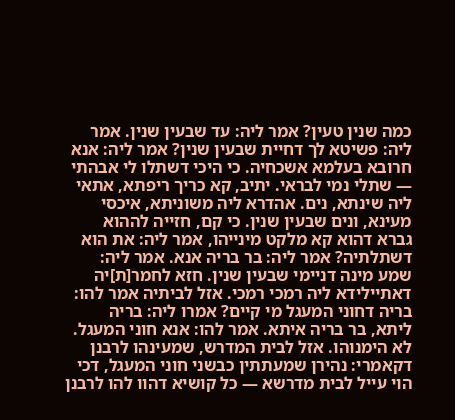כמה שנין טעין? אמר ליה: עד שבעין שנין. אמר ליה: פשיטא לך דחיית שבעין שנין? אמר ליה: אנא חרובא בעלמא אשכחיה. כי היכי דשתלו לי אבהתי — שתלי נמי לבראי. יתיב, קא כריך ריפתא, אתאי ליה שינתא, נים. אהדרא ליה משוניתא, איכסי מעינא, ונים שבעין שנין. כי קם, חזייה לההוא גברא דהוא קא מלקט מינייהו, אמר ליה: את הוא דשתלתיה? אמר ליה: בר בריה אנא. אמר ליה: שמע מינה דניימי שבעין שנין. חזא לחמר[ת]יה דאתיילידא ליה רמכי רמכי. אזל לביתיה אמר להו: בריה דחוני המעגל מי קיים? אמרו ליה: בריה ליתא, בר בריה איתא. אמר להו: אנא חוני המעגל. לא הימנוהו. אזל לבית המדרש, שמעינהו לרבנן דקאמרי: נהירן שמעתתין כבשני חוני המעגל, דכי הוי עייל לבית מדרשא — כל קושיא דהוו להו לרבנן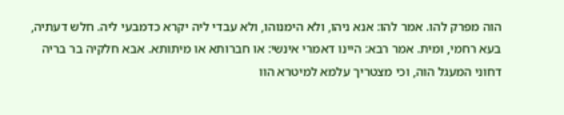הוה מפרק להו. אמר להו: אנא ניהו, ולא הימנוהו, ולא עבדי ליה יקרא כדמבעי ליה. חלש דעתיה, בעא רחמי, ומית. אמר רבא: היינו דאמרי אינשי: או חברותא או מיתותא. אבא חלקיה בר בריה דחוני המעגל הוה, וכי מצטריך עלמא למיטרא הוו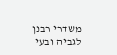משדרי רבנן לגביה ובעי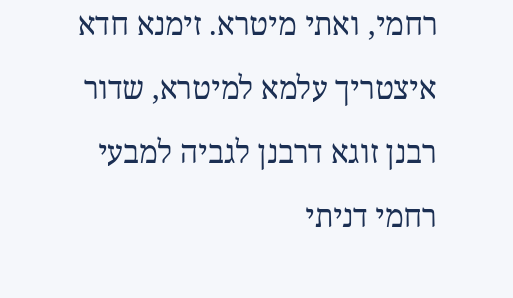רחמי, ואתי מיטרא. זימנא חדא איצטריך עלמא למיטרא, שדור רבנן זוגא דרבנן לגביה למבעי רחמי דניתי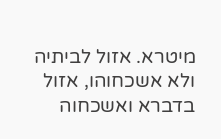מיטרא. אזול לביתיה ולא אשכחוהו, אזול בדברא ואשכחוה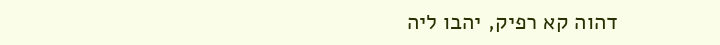דהוה קא רפיק, יהבו ליה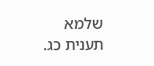שלמא
תענית כג.